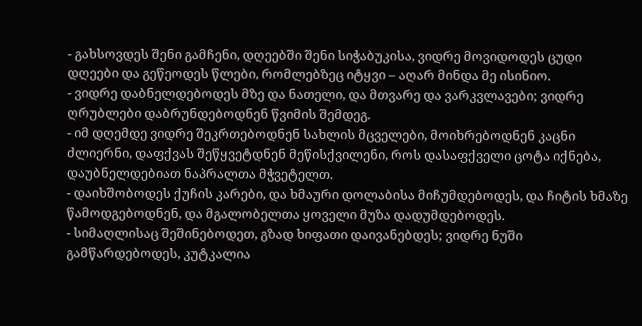- გახსოვდეს შენი გამჩენი, დღეებში შენი სიჭაბუკისა, ვიდრე მოვიდოდეს ცუდი დღეები და გეწეოდეს წლები, რომლებზეც იტყვი – აღარ მინდა მე ისინიო.
- ვიდრე დაბნელდებოდეს მზე და ნათელი, და მთვარე და ვარკვლავები; ვიდრე ღრუბლები დაბრუნდებოდნენ წვიმის შემდეგ.
- იმ დღემდე ვიდრე შეკრთებოდნენ სახლის მცველები, მოიხრებოდნენ კაცნი ძლიერნი, დაფქვას შეწყვეტდნენ მეწისქვილენი, როს დასაფქველი ცოტა იქნება, დაუბნელდებიათ ნაპრალთა მჭვეტელთ.
- დაიხშობოდეს ქუჩის კარები, და ხმაური დოლაბისა მიჩუმდებოდეს, და ჩიტის ხმაზე წამოდგებოდნენ, და მგალობელთა ყოველი მუზა დადუმდებოდეს.
- სიმაღლისაც შეშინებოდეთ, გზად ხიფათი დაივანებდეს; ვიდრე ნუში გამწარდებოდეს, კუტკალია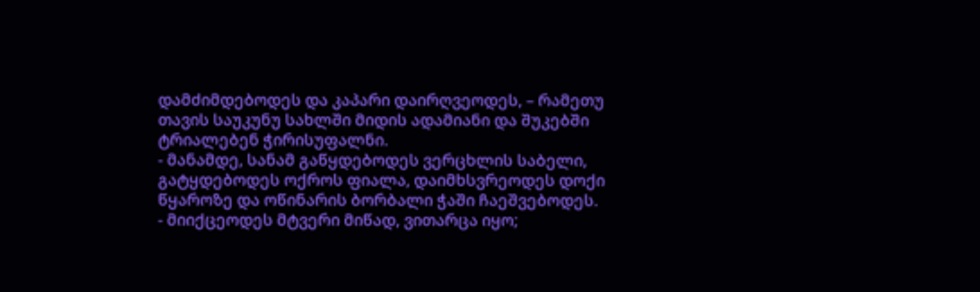დამძიმდებოდეს და კაპარი დაირღვეოდეს, – რამეთუ თავის საუკუნუ სახლში მიდის ადამიანი და შუკებში ტრიალებენ ჭირისუფალნი.
- მანამდე, სანამ გაწყდებოდეს ვერცხლის საბელი, გატყდებოდეს ოქროს ფიალა, დაიმხსვრეოდეს დოქი წყაროზე და ოწინარის ბორბალი ჭაში ჩაეშვებოდეს.
- მიიქცეოდეს მტვერი მიწად, ვითარცა იყო;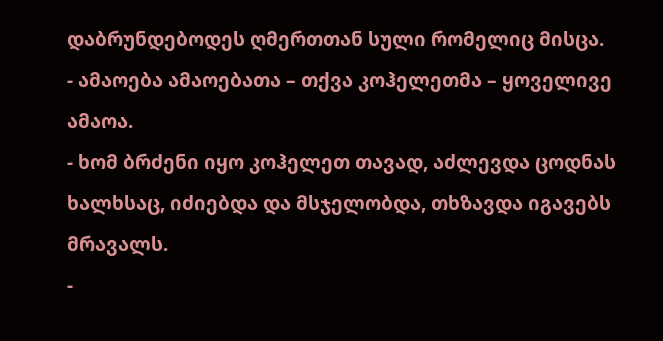დაბრუნდებოდეს ღმერთთან სული რომელიც მისცა.
- ამაოება ამაოებათა – თქვა კოჰელეთმა – ყოველივე ამაოა.
- ხომ ბრძენი იყო კოჰელეთ თავად, აძლევდა ცოდნას ხალხსაც, იძიებდა და მსჯელობდა, თხზავდა იგავებს მრავალს.
-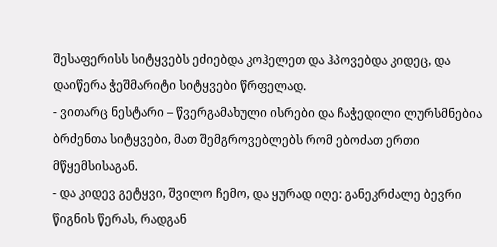შესაფერისს სიტყვებს ეძიებდა კოჰელეთ და ჰპოვებდა კიდეც, და დაიწერა ჭეშმარიტი სიტყვები წრფელად.
- ვითარც ნესტარი – წვერგამახული ისრები და ჩაჭედილი ლურსმნებია ბრძენთა სიტყვები, მათ შემგროვებლებს რომ ებოძათ ერთი მწყემსისაგან.
- და კიდევ გეტყვი, შვილო ჩემო, და ყურად იღე: განეკრძალე ბევრი წიგნის წერას, რადგან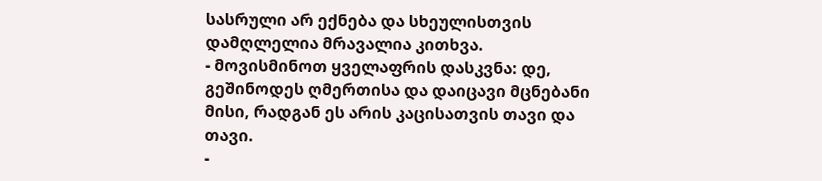სასრული არ ექნება და სხეულისთვის დამღლელია მრავალია კითხვა.
- მოვისმინოთ ყველაფრის დასკვნა: დე, გეშინოდეს ღმერთისა და დაიცავი მცნებანი მისი, რადგან ეს არის კაცისათვის თავი და თავი.
-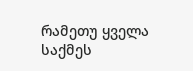რამეთუ ყველა საქმეს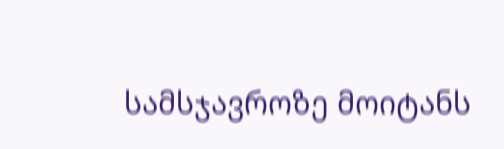სამსჯავროზე მოიტანს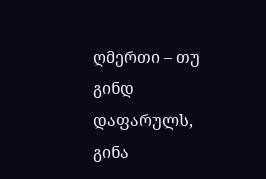ღმერთი – თუ გინდ დაფარულს, გინა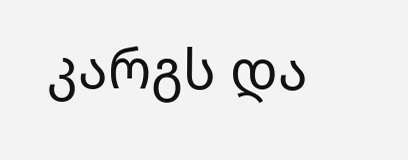კარგს და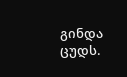გინდა ცუდს.